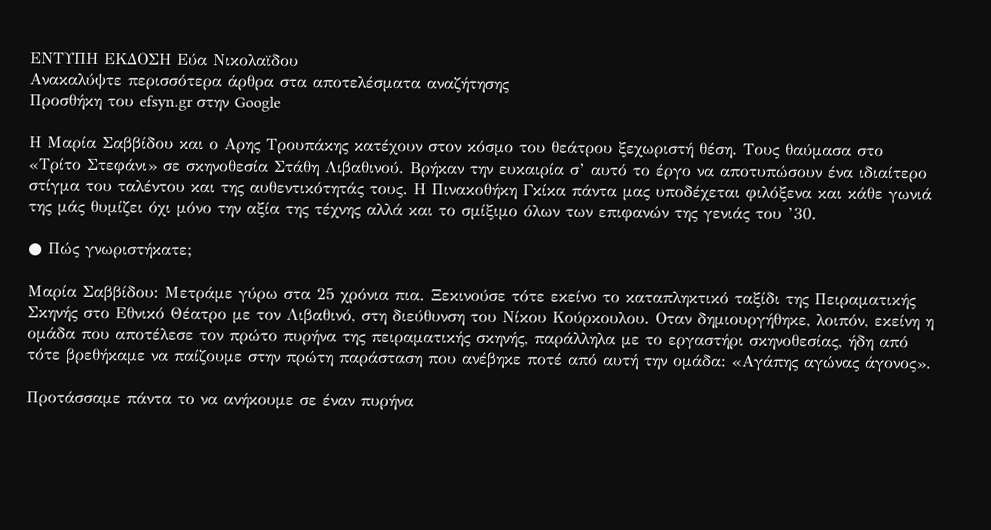ΕΝΤΥΠΗ ΕΚΔΟΣΗ Εύα Νικολαϊδου
Ανακαλύψτε περισσότερα άρθρα στα αποτελέσματα αναζήτησης
Προσθήκη του efsyn.gr στην Google

Η Μαρία Σαββίδου και ο Αρης Τρουπάκης κατέχουν στον κόσμο του θεάτρου ξεχωριστή θέση. Τους θαύμασα στο «Τρίτο Στεφάνι» σε σκηνοθεσία Στάθη Λιβαθινού. Βρήκαν την ευκαιρία σ’ αυτό το έργο να αποτυπώσουν ένα ιδιαίτερο στίγμα του ταλέντου και της αυθεντικότητάς τους. Η Πινακοθήκη Γκίκα πάντα μας υποδέχεται φιλόξενα και κάθε γωνιά της μάς θυμίζει όχι μόνο την αξία της τέχνης αλλά και το σμίξιμο όλων των επιφανών της γενιάς του ’30.

● Πώς γνωριστήκατε;

Μαρία Σαββίδου: Μετράμε γύρω στα 25 χρόνια πια. Ξεκινούσε τότε εκείνο το καταπληκτικό ταξίδι της Πειραματικής Σκηνής στο Εθνικό Θέατρο με τον Λιβαθινό, στη διεύθυνση του Νίκου Κούρκουλου. Οταν δημιουργήθηκε, λοιπόν, εκείνη η ομάδα που αποτέλεσε τον πρώτο πυρήνα της πειραματικής σκηνής, παράλληλα με το εργαστήρι σκηνοθεσίας, ήδη από τότε βρεθήκαμε να παίζουμε στην πρώτη παράσταση που ανέβηκε ποτέ από αυτή την ομάδα: «Αγάπης αγώνας άγονος».

Προτάσσαμε πάντα το να ανήκουμε σε έναν πυρήνα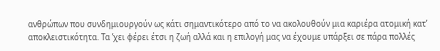ανθρώπων που συνδημιουργούν ως κάτι σημαντικότερο από το να ακολουθούν μια καριέρα ατομική κατ’ αποκλειστικότητα. Τα ’χει φέρει έτσι η ζωή αλλά και η επιλογή μας να έχουμε υπάρξει σε πάρα πολλές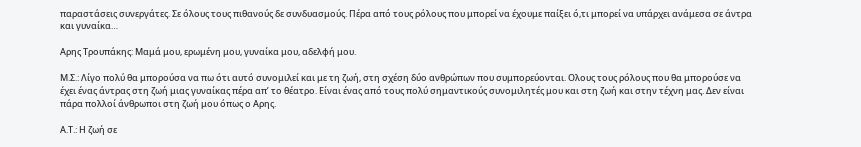παραστάσεις συνεργάτες. Σε όλους τους πιθανούς δε συνδυασμούς. Πέρα από τους ρόλους που μπορεί να έχουμε παίξει ό,τι μπορεί να υπάρχει ανάμεσα σε άντρα και γυναίκα…

Αρης Τρουπάκης: Μαμά μου, ερωμένη μου, γυναίκα μου, αδελφή μου.

Μ.Σ.: Λίγο πολύ θα μπορούσα να πω ότι αυτό συνομιλεί και με τη ζωή, στη σχέση δύο ανθρώπων που συμπορεύονται. Ολους τους ρόλους που θα μπορούσε να έχει ένας άντρας στη ζωή μιας γυναίκας πέρα απ’ το θέατρο. Είναι ένας από τους πολύ σημαντικούς συνομιλητές μου και στη ζωή και στην τέχνη μας. Δεν είναι πάρα πολλοί άνθρωποι στη ζωή μου όπως ο Αρης.

Α.Τ.: Η ζωή σε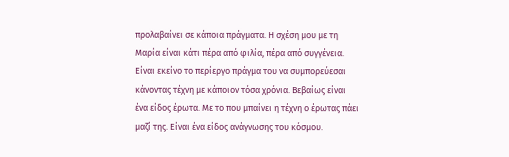προλαβαίνει σε κάποια πράγματα. Η σχέση μου με τη Μαρία είναι κάτι πέρα από φιλία, πέρα από συγγένεια. Είναι εκείνο το περίεργο πράγμα του να συμπορεύεσαι κάνοντας τέχνη με κάποιον τόσα χρόνια. Βεβαίως είναι ένα είδος έρωτα. Με το που μπαίνει η τέχνη ο έρωτας πάει μαζί της. Είναι ένα είδος ανάγνωσης του κόσμου.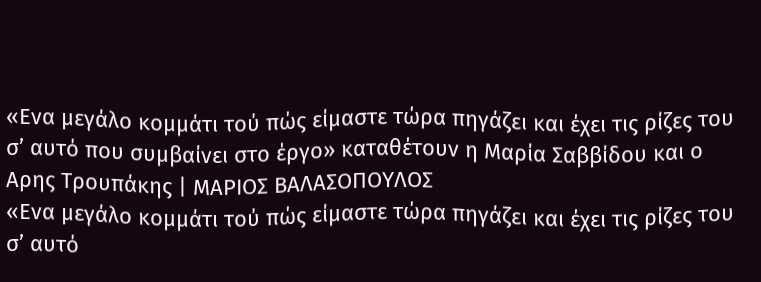«Ενα μεγάλο κομμάτι τού πώς είμαστε τώρα πηγάζει και έχει τις ρίζες του σ’ αυτό που συμβαίνει στο έργο» καταθέτουν η Μαρία Σαββίδου και ο Αρης Τρουπάκης | ΜΑΡΙΟΣ ΒΑΛΑΣΟΠΟΥΛΟΣ
«Ενα μεγάλο κομμάτι τού πώς είμαστε τώρα πηγάζει και έχει τις ρίζες του σ’ αυτό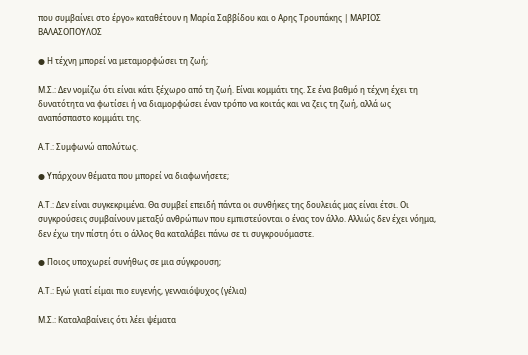που συμβαίνει στο έργο» καταθέτουν η Μαρία Σαββίδου και ο Αρης Τρουπάκης | ΜΑΡΙΟΣ ΒΑΛΑΣΟΠΟΥΛΟΣ

● Η τέχνη μπορεί να μεταμορφώσει τη ζωή;

Μ.Σ.: Δεν νομίζω ότι είναι κάτι ξέχωρο από τη ζωή. Είναι κομμάτι της. Σε ένα βαθμό η τέχνη έχει τη δυνατότητα να φωτίσει ή να διαμορφώσει έναν τρόπο να κοιτάς και να ζεις τη ζωή, αλλά ως αναπόσπαστο κομμάτι της.

Α.Τ.: Συμφωνώ απολύτως.

● Υπάρχουν θέματα που μπορεί να διαφωνήσετε;

Α.Τ.: Δεν είναι συγκεκριμένα. Θα συμβεί επειδή πάντα οι συνθήκες της δουλειάς μας είναι έτσι. Οι συγκρούσεις συμβαίνουν μεταξύ ανθρώπων που εμπιστεύονται ο ένας τον άλλο. Αλλιώς δεν έχει νόημα, δεν έχω την πίστη ότι ο άλλος θα καταλάβει πάνω σε τι συγκρουόμαστε.

● Ποιος υποχωρεί συνήθως σε μια σύγκρουση;

Α.Τ.: Εγώ γιατί είμαι πιο ευγενής, γενναιόψυχος (γέλια)

Μ.Σ.: Καταλαβαίνεις ότι λέει ψέματα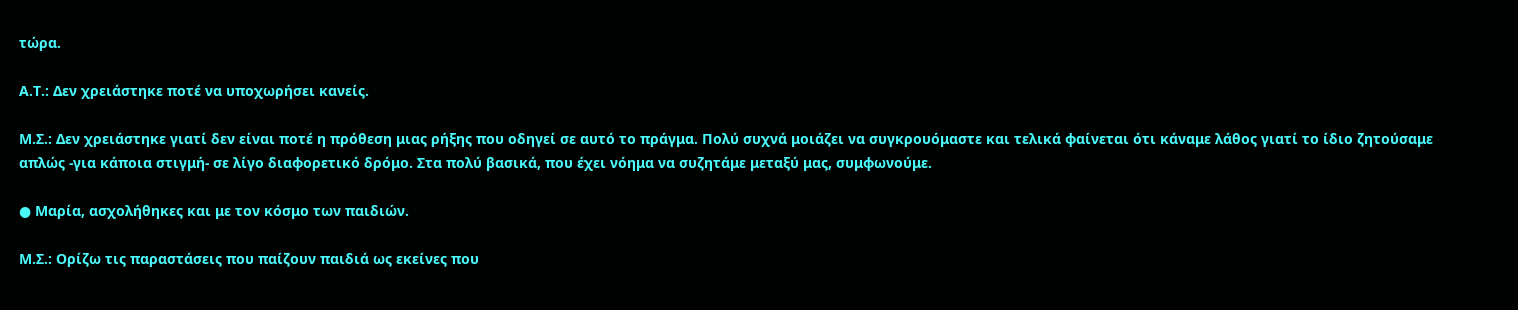τώρα.

Α.Τ.: Δεν χρειάστηκε ποτέ να υποχωρήσει κανείς.

Μ.Σ.: Δεν χρειάστηκε γιατί δεν είναι ποτέ η πρόθεση μιας ρήξης που οδηγεί σε αυτό το πράγμα. Πολύ συχνά μοιάζει να συγκρουόμαστε και τελικά φαίνεται ότι κάναμε λάθος γιατί το ίδιο ζητούσαμε απλώς -για κάποια στιγμή- σε λίγο διαφορετικό δρόμο. Στα πολύ βασικά, που έχει νόημα να συζητάμε μεταξύ μας, συμφωνούμε.

● Μαρία, ασχολήθηκες και με τον κόσμο των παιδιών.

Μ.Σ.: Ορίζω τις παραστάσεις που παίζουν παιδιά ως εκείνες που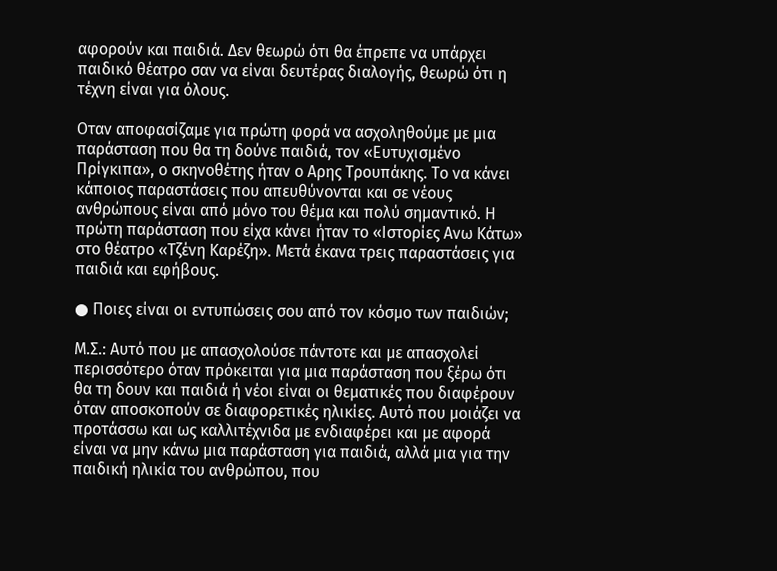αφορούν και παιδιά. Δεν θεωρώ ότι θα έπρεπε να υπάρχει παιδικό θέατρο σαν να είναι δευτέρας διαλογής, θεωρώ ότι η τέχνη είναι για όλους.

Οταν αποφασίζαμε για πρώτη φορά να ασχοληθούμε με μια παράσταση που θα τη δούνε παιδιά, τον «Ευτυχισμένο Πρίγκιπα», ο σκηνοθέτης ήταν ο Αρης Τρουπάκης. Το να κάνει κάποιος παραστάσεις που απευθύνονται και σε νέους ανθρώπους είναι από μόνο του θέμα και πολύ σημαντικό. Η πρώτη παράσταση που είχα κάνει ήταν το «Ιστορίες Ανω Κάτω» στο θέατρο «Τζένη Καρέζη». Μετά έκανα τρεις παραστάσεις για παιδιά και εφήβους.

● Ποιες είναι οι εντυπώσεις σου από τον κόσμο των παιδιών;

Μ.Σ.: Αυτό που με απασχολούσε πάντοτε και με απασχολεί περισσότερο όταν πρόκειται για μια παράσταση που ξέρω ότι θα τη δουν και παιδιά ή νέοι είναι οι θεματικές που διαφέρουν όταν αποσκοπούν σε διαφορετικές ηλικίες. Αυτό που μοιάζει να προτάσσω και ως καλλιτέχνιδα με ενδιαφέρει και με αφορά είναι να μην κάνω μια παράσταση για παιδιά, αλλά μια για την παιδική ηλικία του ανθρώπου, που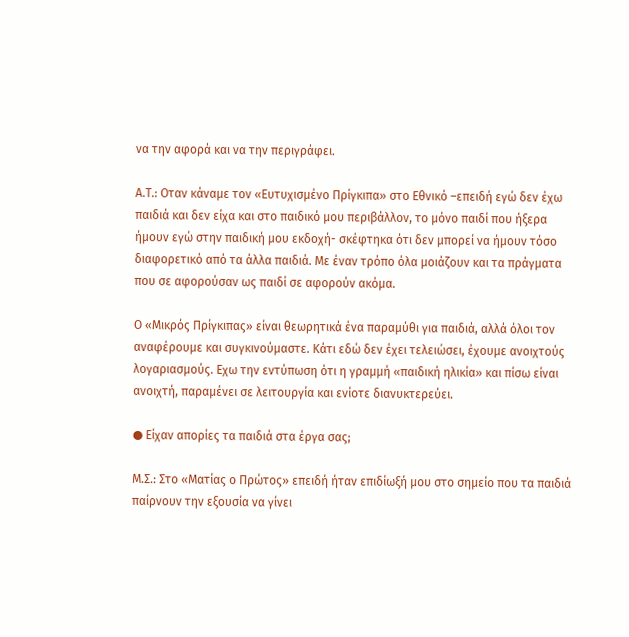να την αφορά και να την περιγράφει.

Α.Τ.: Οταν κάναμε τον «Ευτυχισμένο Πρίγκιπα» στο Εθνικό –επειδή εγώ δεν έχω παιδιά και δεν είχα και στο παιδικό μου περιβάλλον, το μόνο παιδί που ήξερα ήμουν εγώ στην παιδική μου εκδοχή- σκέφτηκα ότι δεν μπορεί να ήμουν τόσο διαφορετικό από τα άλλα παιδιά. Με έναν τρόπο όλα μοιάζουν και τα πράγματα που σε αφορούσαν ως παιδί σε αφορούν ακόμα.

Ο «Μικρός Πρίγκιπας» είναι θεωρητικά ένα παραμύθι για παιδιά, αλλά όλοι τον αναφέρουμε και συγκινούμαστε. Κάτι εδώ δεν έχει τελειώσει, έχουμε ανοιχτούς λογαριασμούς. Εχω την εντύπωση ότι η γραμμή «παιδική ηλικία» και πίσω είναι ανοιχτή, παραμένει σε λειτουργία και ενίοτε διανυκτερεύει.

● Είχαν απορίες τα παιδιά στα έργα σας;

Μ.Σ.: Στο «Ματίας ο Πρώτος» επειδή ήταν επιδίωξή μου στο σημείο που τα παιδιά παίρνουν την εξουσία να γίνει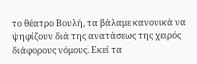το θέατρο Βουλή, τα βάλαμε κανονικά να ψηφίζουν διά της ανατάσεως της χειρός διάφορους νόμους. Εκεί τα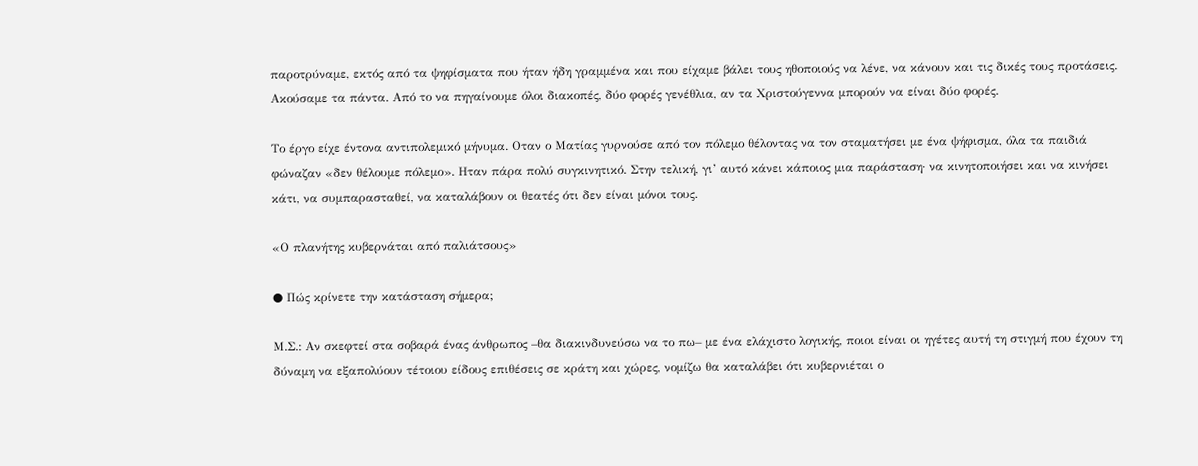παροτρύναμε, εκτός από τα ψηφίσματα που ήταν ήδη γραμμένα και που είχαμε βάλει τους ηθοποιούς να λένε, να κάνουν και τις δικές τους προτάσεις. Ακούσαμε τα πάντα. Από το να πηγαίνουμε όλοι διακοπές, δύο φορές γενέθλια, αν τα Χριστούγεννα μπορούν να είναι δύο φορές.

Το έργο είχε έντονα αντιπολεμικό μήνυμα. Οταν ο Ματίας γυρνούσε από τον πόλεμο θέλοντας να τον σταματήσει με ένα ψήφισμα, όλα τα παιδιά φώναζαν «δεν θέλουμε πόλεμο». Ηταν πάρα πολύ συγκινητικό. Στην τελική, γι’ αυτό κάνει κάποιος μια παράσταση· να κινητοποιήσει και να κινήσει κάτι, να συμπαρασταθεί, να καταλάβουν οι θεατές ότι δεν είναι μόνοι τους.

«Ο πλανήτης κυβερνάται από παλιάτσους»

● Πώς κρίνετε την κατάσταση σήμερα;

Μ.Σ.: Αν σκεφτεί στα σοβαρά ένας άνθρωπος –θα διακινδυνεύσω να το πω– με ένα ελάχιστο λογικής, ποιοι είναι οι ηγέτες αυτή τη στιγμή που έχουν τη δύναμη να εξαπολύουν τέτοιου είδους επιθέσεις σε κράτη και χώρες, νομίζω θα καταλάβει ότι κυβερνιέται ο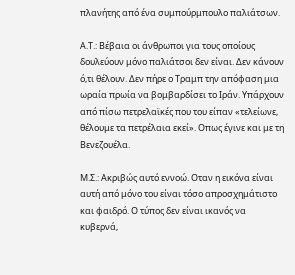πλανήτης από ένα συμπούρμπουλο παλιάτσων.

Α.Τ.: Βέβαια οι άνθρωποι για τους οποίους δουλεύουν μόνο παλιάτσοι δεν είναι. Δεν κάνουν ό,τι θέλουν. Δεν πήρε ο Τραμπ την απόφαση μια ωραία πρωία να βομβαρδίσει το Ιράν. Υπάρχουν από πίσω πετρελαϊκές που του είπαν «τελείωνε, θέλουμε τα πετρέλαια εκεί». Οπως έγινε και με τη Βενεζουέλα.

Μ.Σ.: Ακριβώς αυτό εννοώ. Οταν η εικόνα είναι αυτή από μόνο του είναι τόσο απροσχημάτιστο και φαιδρό. Ο τύπος δεν είναι ικανός να κυβερνά,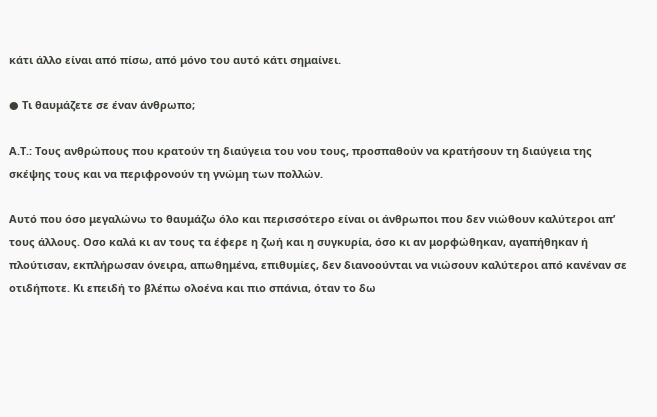κάτι άλλο είναι από πίσω, από μόνο του αυτό κάτι σημαίνει.

● Τι θαυμάζετε σε έναν άνθρωπο;

Α.Τ.: Τους ανθρώπους που κρατούν τη διαύγεια του νου τους, προσπαθούν να κρατήσουν τη διαύγεια της σκέψης τους και να περιφρονούν τη γνώμη των πολλών.

Αυτό που όσο μεγαλώνω το θαυμάζω όλο και περισσότερο είναι οι άνθρωποι που δεν νιώθουν καλύτεροι απ’ τους άλλους. Οσο καλά κι αν τους τα έφερε η ζωή και η συγκυρία, όσο κι αν μορφώθηκαν, αγαπήθηκαν ή πλούτισαν, εκπλήρωσαν όνειρα, απωθημένα, επιθυμίες, δεν διανοούνται να νιώσουν καλύτεροι από κανέναν σε οτιδήποτε. Κι επειδή το βλέπω ολοένα και πιο σπάνια, όταν το δω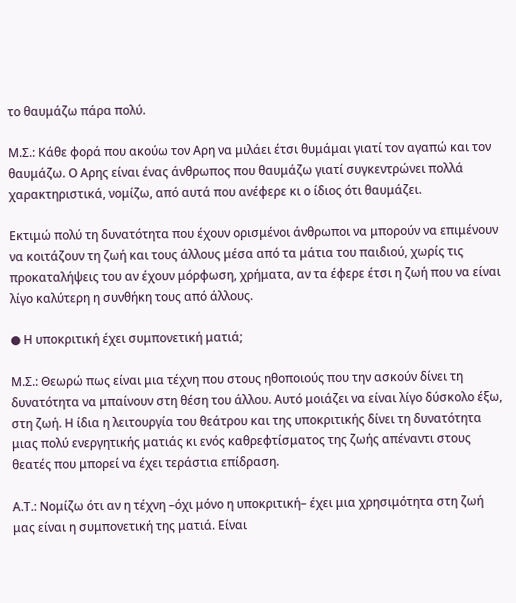το θαυμάζω πάρα πολύ.

Μ.Σ.: Κάθε φορά που ακούω τον Αρη να μιλάει έτσι θυμάμαι γιατί τον αγαπώ και τον θαυμάζω. Ο Αρης είναι ένας άνθρωπος που θαυμάζω γιατί συγκεντρώνει πολλά χαρακτηριστικά, νομίζω, από αυτά που ανέφερε κι ο ίδιος ότι θαυμάζει.

Εκτιμώ πολύ τη δυνατότητα που έχουν ορισμένοι άνθρωποι να μπορούν να επιμένουν να κοιτάζουν τη ζωή και τους άλλους μέσα από τα μάτια του παιδιού, χωρίς τις προκαταλήψεις του αν έχουν μόρφωση, χρήματα, αν τα έφερε έτσι η ζωή που να είναι λίγο καλύτερη η συνθήκη τους από άλλους.

● Η υποκριτική έχει συμπονετική ματιά;

Μ.Σ.: Θεωρώ πως είναι μια τέχνη που στους ηθοποιούς που την ασκούν δίνει τη δυνατότητα να μπαίνουν στη θέση του άλλου. Αυτό μοιάζει να είναι λίγο δύσκολο έξω, στη ζωή. Η ίδια η λειτουργία του θεάτρου και της υποκριτικής δίνει τη δυνατότητα μιας πολύ ενεργητικής ματιάς κι ενός καθρεφτίσματος της ζωής απέναντι στους θεατές που μπορεί να έχει τεράστια επίδραση.

Α.Τ.: Νομίζω ότι αν η τέχνη –όχι μόνο η υποκριτική– έχει μια χρησιμότητα στη ζωή μας είναι η συμπονετική της ματιά. Είναι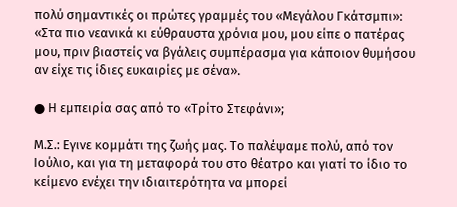πολύ σημαντικές οι πρώτες γραμμές του «Μεγάλου Γκάτσμπι»: «Στα πιο νεανικά κι εύθραυστα χρόνια μου, μου είπε ο πατέρας μου, πριν βιαστείς να βγάλεις συμπέρασμα για κάποιον θυμήσου αν είχε τις ίδιες ευκαιρίες με σένα».

● Η εμπειρία σας από το «Τρίτο Στεφάνι»;

Μ.Σ.: Εγινε κομμάτι της ζωής μας. Το παλέψαμε πολύ, από τον Ιούλιο, και για τη μεταφορά του στο θέατρο και γιατί το ίδιο το κείμενο ενέχει την ιδιαιτερότητα να μπορεί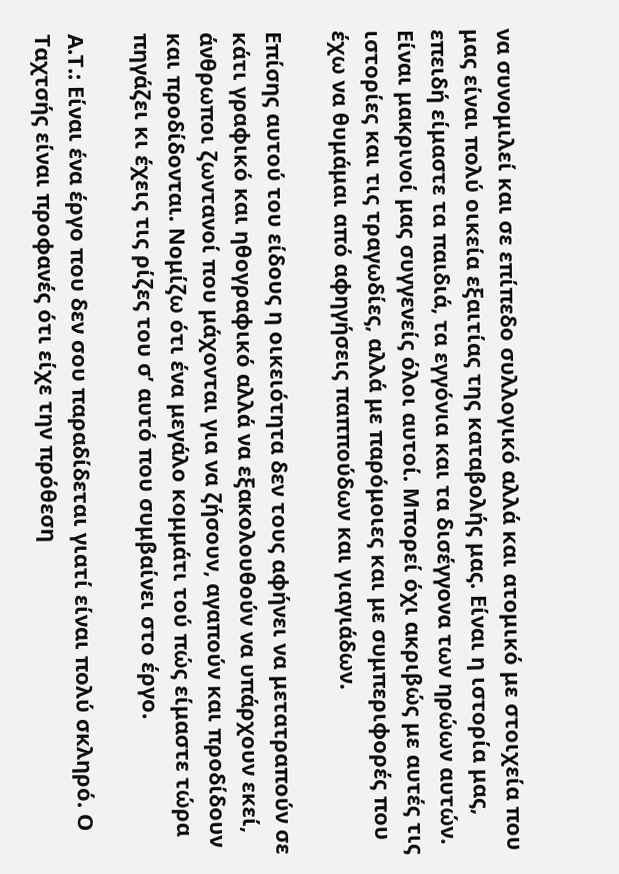να συνομιλεί και σε επίπεδο συλλογικό αλλά και ατομικό με στοιχεία που μας είναι πολύ οικεία εξαιτίας της καταβολής μας. Είναι η ιστορία μας, επειδή είμαστε τα παιδιά, τα εγγόνια και τα δισέγγονα των ηρώων αυτών. Είναι μακρινοί μας συγγενείς όλοι αυτοί. Μπορεί όχι ακριβώς με αυτές τις ιστορίες και τις τραγωδίες, αλλά με παρόμοιες και με συμπεριφορές που έχω να θυμάμαι από αφηγήσεις παππούδων και γιαγιάδων.

Επίσης αυτού του είδους η οικειότητα δεν τους αφήνει να μετατραπούν σε κάτι γραφικό και ηθογραφικό αλλά να εξακολουθούν να υπάρχουν εκεί, άνθρωποι ζωντανοί που μάχονται για να ζήσουν, αγαπούν και προδίδουν και προδίδονται. Νομίζω ότι ένα μεγάλο κομμάτι τού πώς είμαστε τώρα πηγάζει κι έχεις τις ρίζες του σ’ αυτό που συμβαίνει στο έργο.

Α.Τ.: Είναι ένα έργο που δεν σου παραδίδεται γιατί είναι πολύ σκληρό. Ο Ταχτσής είναι προφανές ότι είχε την πρόθεση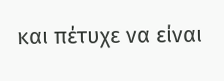και πέτυχε να είναι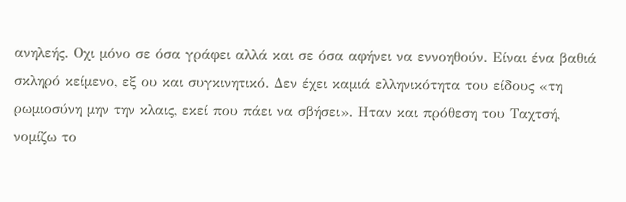ανηλεής. Οχι μόνο σε όσα γράφει αλλά και σε όσα αφήνει να εννοηθούν. Είναι ένα βαθιά σκληρό κείμενο, εξ ου και συγκινητικό. Δεν έχει καμιά ελληνικότητα του είδους «τη ρωμιοσύνη μην την κλαις, εκεί που πάει να σβήσει». Ηταν και πρόθεση του Ταχτσή, νομίζω το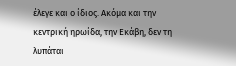έλεγε και ο ίδιος. Ακόμα και την κεντρική ηρωίδα, την Εκάβη, δεν τη λυπάται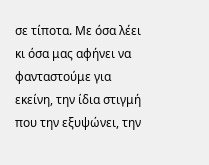σε τίποτα. Με όσα λέει κι όσα μας αφήνει να φανταστούμε για εκείνη, την ίδια στιγμή που την εξυψώνει, την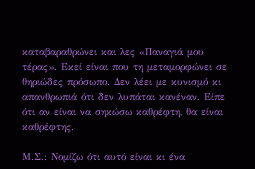καταβαραθρώνει και λες «Παναγιά μου τέρας». Εκεί είναι που τη μεταμορφώνει σε θηριώδες πρόσωπο. Δεν λέει με κυνισμό κι απανθρωπιά ότι δεν λυπάται κανέναν. Είπε ότι αν είναι να σηκώσω καθρέφτη, θα είναι καθρέφτης.

Μ.Σ.: Νομίζω ότι αυτό είναι κι ένα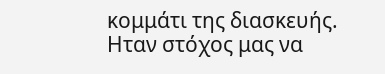κομμάτι της διασκευής. Ηταν στόχος μας να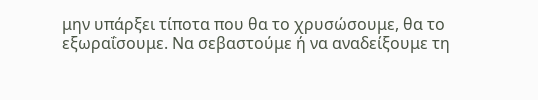μην υπάρξει τίποτα που θα το χρυσώσουμε, θα το εξωραΐσουμε. Να σεβαστούμε ή να αναδείξουμε τη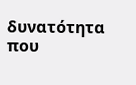δυνατότητα που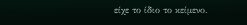είχε το ίδιο το κείμενο.